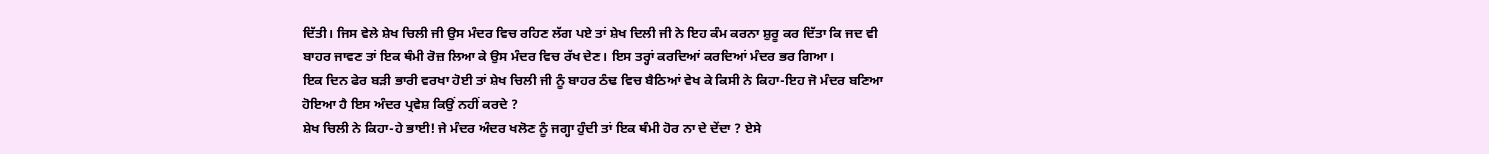ਦਿੱਤੀ। ਜਿਸ ਵੇਲੇ ਸ਼ੇਖ ਚਿਲੀ ਜੀ ਉਸ ਮੰਦਰ ਵਿਚ ਰਹਿਣ ਲੱਗ ਪਏ ਤਾਂ ਸ਼ੇਖ ਦਿਲੀ ਜੀ ਨੇ ਇਹ ਕੰਮ ਕਰਨਾ ਸ਼ੁਰੂ ਕਰ ਦਿੱਤਾ ਕਿ ਜਦ ਵੀ ਬਾਹਰ ਜਾਵਣ ਤਾਂ ਇਕ ਥੰਮੀ ਰੋਜ਼ ਲਿਆ ਕੇ ਉਸ ਮੰਦਰ ਵਿਚ ਰੱਖ ਦੇਣ। ਇਸ ਤਰ੍ਹਾਂ ਕਰਦਿਆਂ ਕਰਦਿਆਂ ਮੰਦਰ ਭਰ ਗਿਆ।
ਇਕ ਦਿਨ ਫੇਰ ਬੜੀ ਭਾਰੀ ਵਰਖਾ ਹੋਈ ਤਾਂ ਸ਼ੇਖ ਚਿਲੀ ਜੀ ਨੂੰ ਬਾਹਰ ਠੰਢ ਵਿਚ ਬੈਠਿਆਂ ਵੇਖ ਕੇ ਕਿਸੀ ਨੇ ਕਿਹਾ-ਇਹ ਜੋ ਮੰਦਰ ਬਣਿਆ ਹੋਇਆ ਹੈ ਇਸ ਅੰਦਰ ਪ੍ਰਵੇਸ਼ ਕਿਉਂ ਨਹੀਂ ਕਰਦੇ ?
ਸ਼ੇਖ ਚਿਲੀ ਨੇ ਕਿਹਾ-ਹੇ ਭਾਈ! ਜੇ ਮੰਦਰ ਅੰਦਰ ਖਲੋਣ ਨੂੰ ਜਗ੍ਹਾ ਹੁੰਦੀ ਤਾਂ ਇਕ ਥੰਮੀ ਹੋਰ ਨਾ ਦੇ ਦੇਂਦਾ ? ਏਸੇ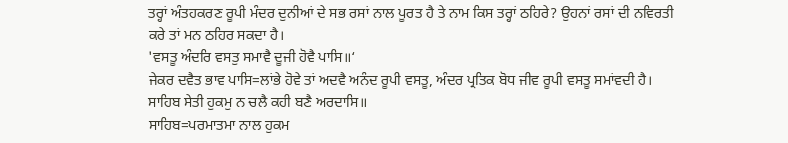ਤਰ੍ਹਾਂ ਅੰਤਹਕਰਣ ਰੂਪੀ ਮੰਦਰ ਦੁਨੀਆਂ ਦੇ ਸਭ ਰਸਾਂ ਨਾਲ ਪੂਰਤ ਹੈ ਤੇ ਨਾਮ ਕਿਸ ਤਰ੍ਹਾਂ ਠਹਿਰੇ? ਉਹਨਾਂ ਰਸਾਂ ਦੀ ਨਵਿਰਤੀ ਕਰੇ ਤਾਂ ਮਨ ਠਹਿਰ ਸਕਦਾ ਹੈ।
'ਵਸਤੂ ਅੰਦਰਿ ਵਸਤੁ ਸਮਾਵੈ ਦੂਜੀ ਹੋਵੈ ਪਾਸਿ॥‘
ਜੇਕਰ ਦਵੈਤ ਭਾਵ ਪਾਸਿ=ਲਾਂਭੇ ਹੋਵੇ ਤਾਂ ਅਦਵੈ ਅਨੰਦ ਰੂਪੀ ਵਸਤੂ, ਅੰਦਰ ਪ੍ਰਤਿਕ ਬੋਧ ਜੀਵ ਰੂਪੀ ਵਸਤੂ ਸਮਾਂਵਦੀ ਹੈ।
ਸਾਹਿਬ ਸੇਤੀ ਹੁਕਮੁ ਨ ਚਲੈ ਕਹੀ ਬਣੈ ਅਰਦਾਸਿ॥
ਸਾਹਿਬ=ਪਰਮਾਤਮਾ ਨਾਲ ਹੁਕਮ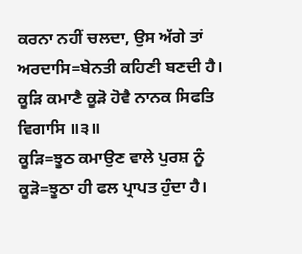ਕਰਨਾ ਨਹੀਂ ਚਲਦਾ, ਉਸ ਅੱਗੇ ਤਾਂ ਅਰਦਾਸਿ=ਬੇਨਤੀ ਕਹਿਣੀ ਬਣਦੀ ਹੈ।
ਕੂੜਿ ਕਮਾਣੈ ਕੂੜੋ ਹੋਵੈ ਨਾਨਕ ਸਿਫਤਿ ਵਿਗਾਸਿ ॥੩॥
ਕੂੜਿ=ਝੂਠ ਕਮਾਉਣ ਵਾਲੇ ਪੁਰਸ਼ ਨੂੰ ਕੂੜੋ=ਝੂਠਾ ਹੀ ਫਲ ਪ੍ਰਾਪਤ ਹੁੰਦਾ ਹੈ।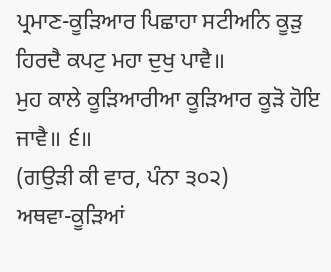ਪ੍ਰਮਾਣ-ਕੂੜਿਆਰ ਪਿਛਾਹਾ ਸਟੀਅਨਿ ਕੂੜੁ ਹਿਰਦੈ ਕਪਟੁ ਮਹਾ ਦੁਖੁ ਪਾਵੈ॥
ਮੁਹ ਕਾਲੇ ਕੂੜਿਆਰੀਆ ਕੂੜਿਆਰ ਕੂੜੋ ਹੋਇ ਜਾਵੈ॥ ੬॥
(ਗਉੜੀ ਕੀ ਵਾਰ, ਪੰਨਾ ੩੦੨)
ਅਥਵਾ-ਕੂੜਿਆਂ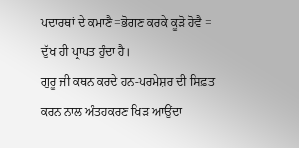ਪਦਾਰਥਾਂ ਦੇ ਕਮਾਣੈ=ਭੋਗਣ ਕਰਕੇ ਕੂੜੋ ਹੋਵੈ = ਦੁੱਖ ਹੀ ਪ੍ਰਾਪਤ ਹੁੰਦਾ ਹੈ।
ਗੁਰੂ ਜੀ ਕਥਨ ਕਰਦੇ ਹਨ-ਪਰਮੇਸ਼ਰ ਦੀ ਸਿਫ਼ਤ ਕਰਨ ਨਾਲ ਅੰਤਹਕਰਣ ਖਿੜ ਆਉਂਦਾ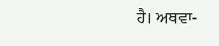ਹੈ। ਅਥਵਾ-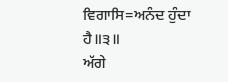ਵਿਗਾਸਿ=ਅਨੰਦ ਹੁੰਦਾ ਹੈ॥੩॥
ਅੱਗੇ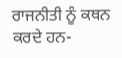ਰਾਜਨੀਤੀ ਨੂੰ ਕਥਨ ਕਰਦੇ ਹਨ-